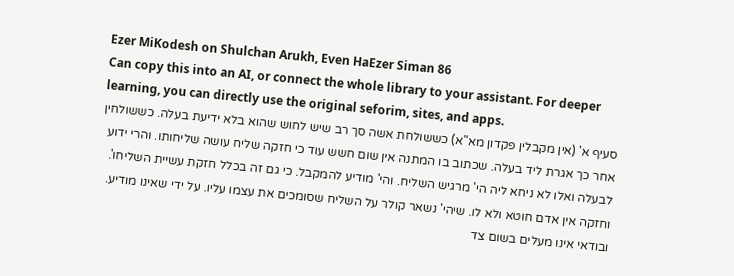Ezer MiKodesh on Shulchan Arukh, Even HaEzer Siman 86
Can copy this into an AI, or connect the whole library to your assistant. For deeper learning, you can directly use the original seforim, sites, and apps.
סעיף א' (אין מקבלין פקדון מא"א) כששולחת אשה סך רב שיש לחוש שהוא בלא ידיעת בעלה. כששולחין אחר כך אגרת ליד בעלה. שכתוב בו המתנה אין שום חשש עוד כי חזקה שליח עושה שליחותו. והרי ידוע לבעלה ואלו לא ניחא ליה הי' מרגיש השליח. והי' מודיע להמקבל. כי גם זה בכלל חזקת עשיית השליחו'. וחזקה אין אדם חוטא ולא לו. שיהי' נשאר קולר על השליח שסומכים את עצמו עליו. על ידי שאינו מודיע. ובודאי אינו מעלים בשום צד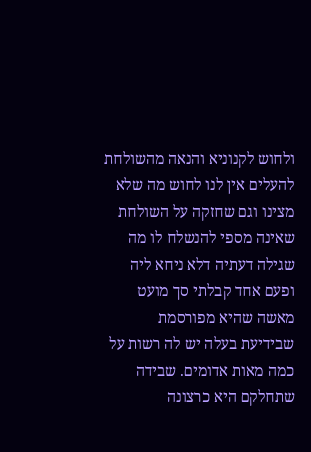ולחוש לקנוניא והנאה מהשולחת להעלים אין לנו לחוש מה שלא מצינו וגם שחזקה על השולחת שאינה מספי להנשלח לו מה שגילה דעתיה דלא ניחא ליה ופעם אחד קבלתי סך מועט מאשה שהיא מפורסמת שבידיעת בעלה יש לה רשות על כמה מאות אדומים. שבידה שתחלקם היא כרצונה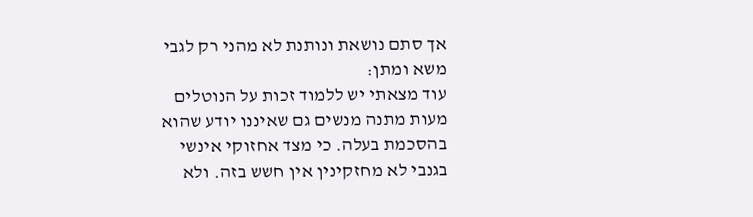אך סתם נושאת ונותנת לא מהני רק לגבי משא ומתן:
עוד מצאתי יש ללמוד זכות על הנוטלים מעות מתנה מנשים גם שאיננו יודע שהוא בהסכמת בעלה. כי מצד אחזוקי אינשי בגנבי לא מחזקינין אין חשש בזה. ולא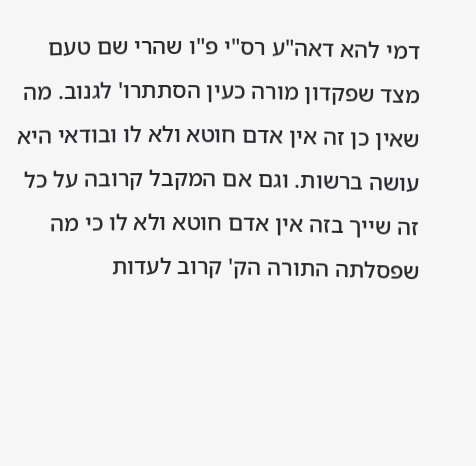דמי להא דאה"ע רס"י פ"ו שהרי שם טעם מצד שפקדון מורה כעין הסתתרו' לגנוב. מה שאין כן זה אין אדם חוטא ולא לו ובודאי היא עושה ברשות. וגם אם המקבל קרובה על כל זה שייך בזה אין אדם חוטא ולא לו כי מה שפסלתה התורה הק' קרוב לעדות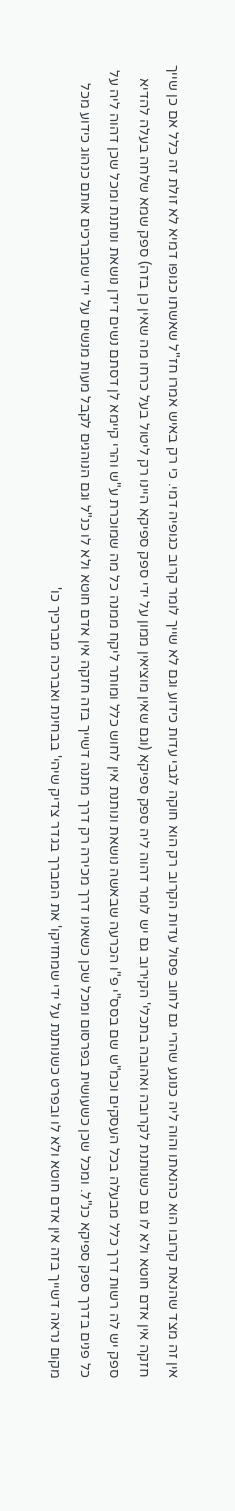אין זה מצד שהנאת קרובו הוא כהנאתו והוה ליה כנוגע שהרי גם לחוב פסול עדות הקרוב רק הוא חוקה לגבי עדות כידוע וגם לא שייך לומר קרוב כגופיה דמי. כי רק באיש אמרו חז"ל שאשתו כגופו דמיא לא זולת זה כלל אם כן שייך חזקה אין אדם חוטא ולא לו גם כשנותנת לקרובה ואהובה בתכלי' הקירוב גם יש לומר דהוה ליה ספק ספיקא (וגם שאין מוציאין ממון על ידי ספק ספיקא היינו רק ליטול בעל כרחו מה שאין כן בזה) ספק שמא שלחה בעלה להדיא ספק יש לה רשות דרך כלל מבעלה בכל העסקים וכמ"ש שם בסס"י פ"ו הכרעה שבאשה נושאת ונותנת אין לחוש כלל ומותר ליקח ממנה כל מה שמוכרת ע"ש והרי קיימא לן דסתם נשים דידן נושאת ונותנת ומכל שכן דהוה ליה על כל פנים בדרך ספק ספיקא כנ"ל. ומכל שכן כשעושית בפרסום ומכל שכן כשאינו דרך מכירה רק דרך מתנה דשייך בזה חזקה אין אדם חוטא ולא לו כנ"ל וגם הנוהגים לקבל מעות מנשים על ידי שמברכים אותם כנהוג כידוע מכל מקום נראה דשייך בזה אין אדם חוטא ולא לו ובפרט כשנותנת על ידי שמחזיקו' את המברך בגדר צדיק שיהי' בבחינת ואברכה מברכיך כו'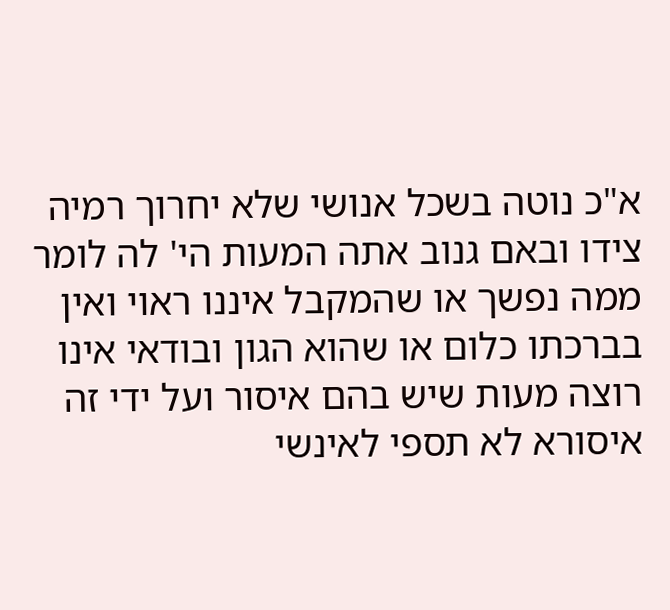א"כ נוטה בשכל אנושי שלא יחרוך רמיה צידו ובאם גנוב אתה המעות הי' לה לומר ממה נפשך או שהמקבל איננו ראוי ואין בברכתו כלום או שהוא הגון ובודאי אינו רוצה מעות שיש בהם איסור ועל ידי זה איסורא לא תספי לאינשי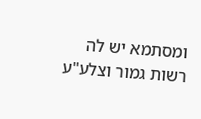ומסתמא יש לה רשות גמור וצלע"ע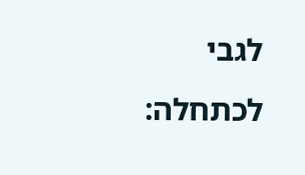לגבי לכתחלה: